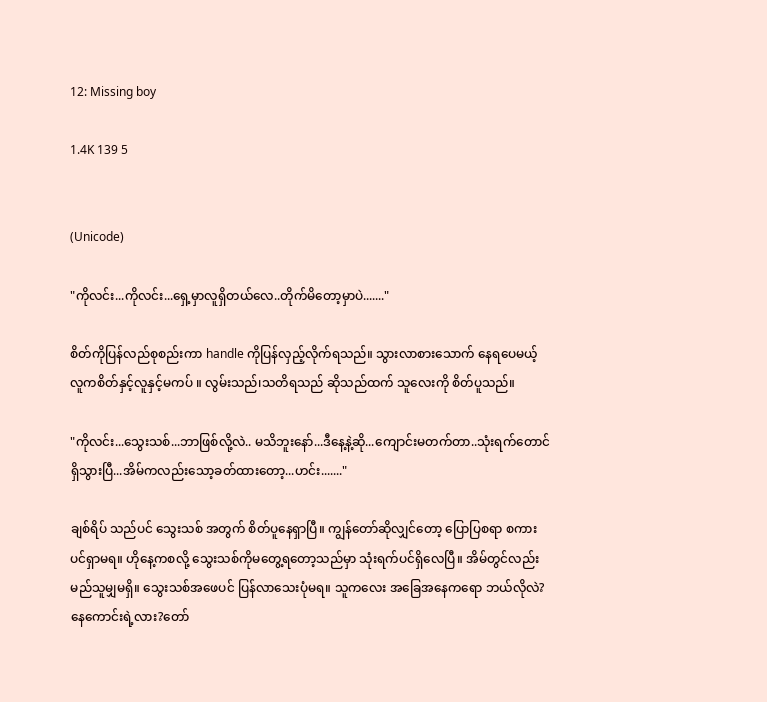12: Missing boy

1.4K 139 5


(Unicode)

"ကိုလင်း...ကိုလင်း...ရှေ့မှာလူရှိတယ်လေ..တိုက်မိတော့မှာပဲ......."

စိတ်ကိုပြန်လည်စုစည်းကာ handle ကိုပြန်လှည့်လိုက်ရသည်။ သွားလာစားသောက် နေရပေမယ့် လူကစိတ်နှင့်လူနှင့်မကပ် ။ လွမ်းသည်၊သတိရသည် ဆိုသည်ထက် သူလေးကို စိတ်ပူသည်။

"ကိုလင်း...သွေးသစ်...ဘာဖြစ်လို့လဲ.. မသိဘူးနော်...ဒီနေ့နဲ့ဆို...ကျောင်းမတက်တာ..သုံးရက်တောင်ရှိသွားပြီ...အိမ်ကလည်းသော့ခတ်ထားတော့...ဟင်း......."

ချစ်ရိပ် သည်ပင် သွေးသစ် အတွက် စိတ်ပူနေရှာပြီ။ ကျွန်တော်ဆိုလျှင်တော့ ပြောပြစရာ စကားပင်ရှာမရ။ ဟိုနေ့ကစလို့ သွေးသစ်ကိုမတွေ့ရတော့သည်မှာ သုံးရက်ပင်ရှိလေပြီ။ အိမ်တွင်လည်း မည်သူမျှမရှိ။ သွေးသစ်အဖေပင် ပြန်လာသေးပုံမရ။ သူကလေး အခြေအနေကရော ဘယ်လိုလဲ? နေကောင်းရဲ့လား?တော်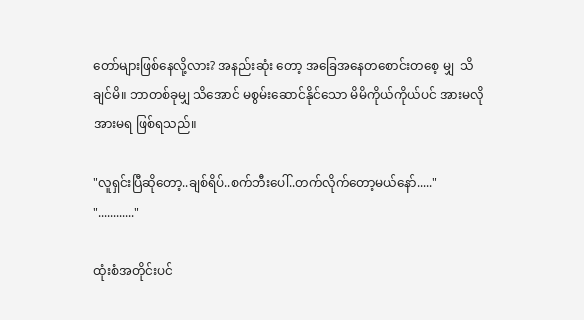တော်များဖြစ်နေလို့လား? အနည်းဆုံး တော့ အခြေအနေတစောင်းတစေ့ မျှ  သိချင်မိ။ ဘာတစ်ခုမျှ သိအောင် မစွမ်းဆောင်နိုင်သော မိမိကိုယ်ကိုယ်ပင် အားမလိုအားမရ ဖြစ်ရသည်။

"လူရှင်းပြီဆိုတော့..ချစ်ရိပ်..စက်ဘီးပေါ်..တက်လိုက်တော့မယ်နော်....."
"............"

ထုံးစံအတိုင်းပင်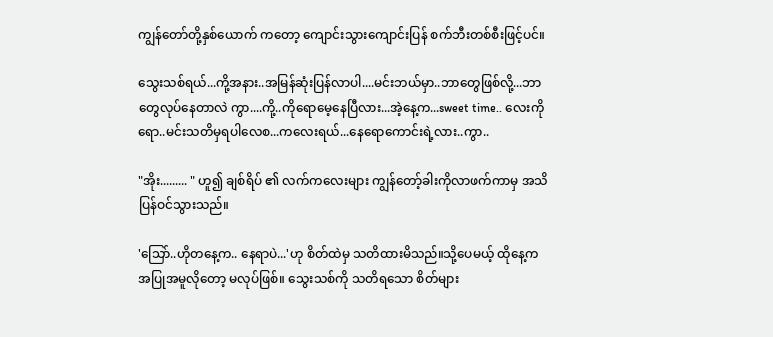ကျွန်တော်တို့နှစ်ယောက် ကတော့ ကျောင်းသွားကျောင်းပြန် စက်ဘီးတစ်စီးဖြင့်ပင်။

သွေးသစ်ရယ်...ကို့အနား..အမြန်ဆုံးပြန်လာပါ....မင်းဘယ်မှာ..ဘာတွေဖြစ်လို့...ဘာတွေလုပ်နေတာလဲ ကွာ....ကို့..ကိုရောမေ့နေပြီလား...အဲ့နေ့က...sweet time.. လေးကိုရော..မင်းသတိမှရပါလေစ...ကလေးရယ်...နေရောကောင်းရဲ့လား..ကွာ..

"အိုး......... " ဟူ၍ ချစ်ရိပ် ၏ လက်ကလေးများ ကျွန်တော့်ခါးကိုလာဖက်ကာမှ အသိပြန်ဝင်သွားသည်။

'သြော်..ဟိုတနေ့က.. နေရာပဲ...'ဟု စိတ်ထဲမှ သတိထားမိသည်။သို့ပေမယ့် ထိုနေ့ကအပြုအမူလိုတော့ မလုပ်ဖြစ်။ သွေးသစ်ကို သတိရသော စိတ်များ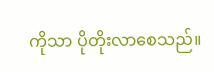ကိုသာ ပိုတိုးလာစေသည်။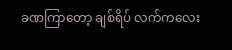ခဏကြာတော့ ချစ်ရိပ် လက်ကလေး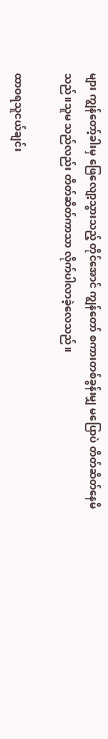များ ကျွန်တော့်ခါးမှ ဖြေလျော့သွားသည့် တိုင်အောင် ကျွန်တော် စကားတစ်ခွန်းမျှ မပြောပဲ တိတ်ဆိတ်နေမိသည်။သူမ သည်လည်း တိတ်ဆိတ်ကာသာ လိုက်ပါလာခဲ့လေသည်။

ထာဝရသူငယ်ချင်း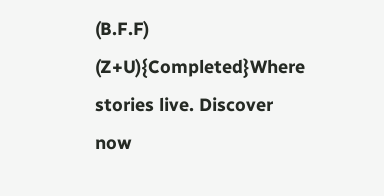(B.F.F) (Z+U){Completed}Where stories live. Discover now